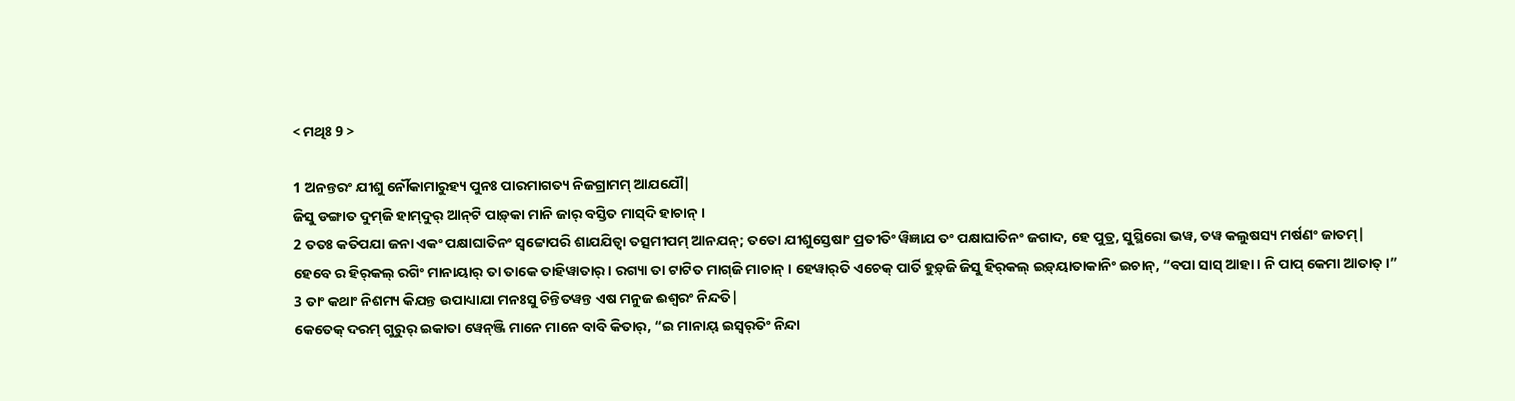< ମଥିଃ 9 >

1 ଅନନ୍ତରଂ ଯୀଶୁ ର୍ନୌକାମାରୁହ୍ୟ ପୁନଃ ପାରମାଗତ୍ୟ ନିଜଗ୍ରାମମ୍ ଆଯଯୌ|
ଜିସୁ ଡଙ୍ଗାତ ଦୁମ୍‌ଜି ହାମ୍‌ଦୁର୍‌ ଆନ୍‌ଟି ପାଡ଼୍‌କା ମାନି ଜାର୍‌ ବସ୍ତିତ ମାସ୍‌ଦି ହାଚାନ୍‌ ।
2 ତତଃ କତିପଯା ଜନା ଏକଂ ପକ୍ଷାଘାତିନଂ ସ୍ୱଟ୍ଟୋପରି ଶାଯଯିତ୍ୱା ତତ୍ସମୀପମ୍ ଆନଯନ୍; ତତୋ ଯୀଶୁସ୍ତେଷାଂ ପ୍ରତୀତିଂ ୱିଜ୍ଞାଯ ତଂ ପକ୍ଷାଘାତିନଂ ଜଗାଦ, ହେ ପୁତ୍ର, ସୁସ୍ଥିରୋ ଭୱ, ତୱ କଲୁଷସ୍ୟ ମର୍ଷଣଂ ଜାତମ୍|
ହେବେ ର ହିର୍‌କଲ୍‌ ରଗିଂ ମାନାୟାର୍‌ ତା ତାକେ ତାହିୱାତାର୍‌ । ରଗ୍ୟା ତା ଟାଟିତ ମାଗ୍‌ଜି ମାଚାନ୍‌ । ହେୱାର୍‌ତି ଏଚେକ୍‌ ପାର୍ତି ହୁଡ଼୍‌ଜି ଜିସୁ ହିର୍‌କଲ୍‌ ଇଡ଼୍‌ୟାତାକାନିଂ ଇଚାନ୍‌, “ବପା ସାସ୍‌ ଆହା । ନି ପାପ୍‌ କେମା ଆତାତ୍‌ ।”
3 ତାଂ କଥାଂ ନିଶମ୍ୟ କିଯନ୍ତ ଉପାଧ୍ୟାଯା ମନଃସୁ ଚିନ୍ତିତୱନ୍ତ ଏଷ ମନୁଜ ଈଶ୍ୱରଂ ନିନ୍ଦତି|
କେତେକ୍‌ ଦରମ୍‌ ଗୁରୁର୍‌ ଇକାତା ୱେନ୍‌ଞ୍ଜି ମାନେ ମାନେ ବାବି କିତାର୍‌, “ଇ ମାନାୟ୍‌ ଇସ୍ୱର୍‌ତିଂ ନିନ୍ଦା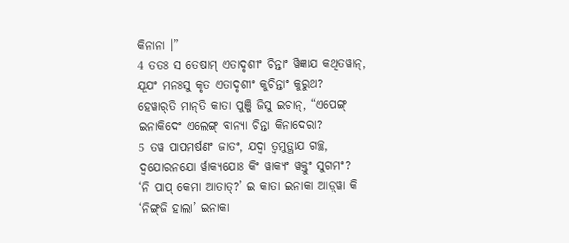କିନାନା ।”
4 ତତଃ ସ ତେଷାମ୍ ଏତାଦୃଶୀଂ ଚିନ୍ତାଂ ୱିଜ୍ଞାଯ କଥିତୱାନ୍, ଯୂଯଂ ମନଃସୁ କୃତ ଏତାଦୃଶୀଂ କୁଚିନ୍ତାଂ କୁରୁଥ?
ହେୱାର୍‌ତି ମାନ୍‌ତି କାତା ପୁଞ୍ଜି ଜିସୁ ଇଚାନ୍‌, “ଏପେଙ୍ଗ୍‌ ଇନାକିଦେଂ ଏଲେଙ୍ଗ୍‌ ବାନ୍ୟା ଚିନ୍ତା କିନାଦେରା?
5 ତୱ ପାପମର୍ଷଣଂ ଜାତଂ, ଯଦ୍ୱା ତ୍ୱମୁତ୍ଥାଯ ଗଚ୍ଛ, ଦ୍ୱଯୋରନଯୋ ର୍ୱାକ୍ୟଯୋଃ କିଂ ୱାକ୍ୟଂ ୱକ୍ତୁଂ ସୁଗମଂ?
‘ନି ପାପ୍‌ କେମା ଆତାତ୍‌?’ ଇ କାତା ଇନାକା ଆଡ଼୍‌ୱା କି ‘ନିଙ୍ଗ୍‌ଜି ହାଲା’ ଇନାକା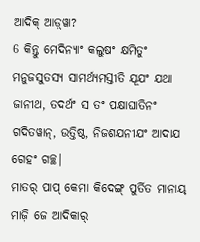ଆଦିକ୍‌ ଆଡ଼୍‌ୱା?
6 କିନ୍ତୁ ମେଦିନ୍ୟାଂ କଲୁଷଂ କ୍ଷମିତୁଂ ମନୁଜସୁତସ୍ୟ ସାମର୍ଥ୍ୟମସ୍ତୀତି ଯୂଯଂ ଯଥା ଜାନୀଥ, ତଦର୍ଥଂ ସ ତଂ ପକ୍ଷାଘାତିନଂ ଗଦିତୱାନ୍, ଉତ୍ତିଷ୍ଠ, ନିଜଶଯନୀଯଂ ଆଦାଯ ଗେହଂ ଗଚ୍ଛ|
ମାତର୍‌ ପାପ୍‌ କେମା କିଦେଙ୍ଗ୍‌ ପୁର୍ତିତ ମାନାୟ୍‌ ମାଜ଼ି ଜେ ଆଦିକାର୍‌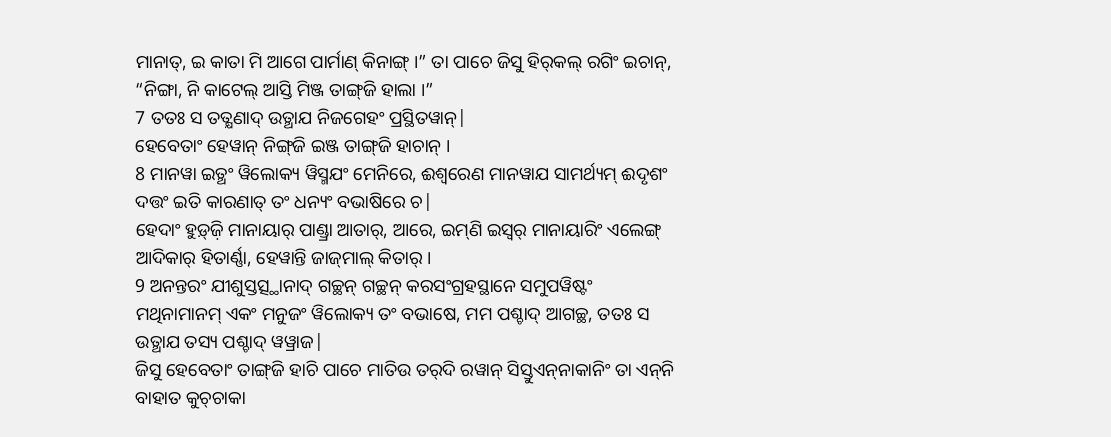ମାନାତ୍‌, ଇ କାତା ମି ଆଗେ ପାର୍ମାଣ୍‌ କିନାଙ୍ଗ୍‌ ।” ତା ପାଚେ ଜିସୁ ହିର୍‌କଲ୍‌ ରଗିଂ ଇଚାନ୍‌, “ନିଙ୍ଗା, ନି କାଟେଲ୍‌ ଆସ୍ତି ମିଞ୍ଜ ତାଙ୍ଗ୍‌ଜି ହାଲା ।”
7 ତତଃ ସ ତତ୍କ୍ଷଣାଦ୍ ଉତ୍ଥାଯ ନିଜଗେହଂ ପ୍ରସ୍ଥିତୱାନ୍|
ହେବେତାଂ ହେୱାନ୍‌ ନିଙ୍ଗ୍‌ଜି ଇଞ୍ଜ ତାଙ୍ଗ୍‌ଜି ହାଚାନ୍‌ ।
8 ମାନୱା ଇତ୍ଥଂ ୱିଲୋକ୍ୟ ୱିସ୍ମଯଂ ମେନିରେ, ଈଶ୍ୱରେଣ ମାନୱାଯ ସାମର୍ଥ୍ୟମ୍ ଈଦୃଶଂ ଦତ୍ତଂ ଇତି କାରଣାତ୍ ତଂ ଧନ୍ୟଂ ବଭାଷିରେ ଚ|
ହେଦାଂ ହୁଡ଼୍‌ଜ଼ି ମାନାୟାର୍‌ ପାଣ୍ଡ୍ରା ଆତାର୍‌, ଆରେ, ଇମ୍‌ଣି ଇସ୍ୱର୍‌ ମାନାୟାରିଂ ଏଲେଙ୍ଗ୍‌ ଆଦିକାର୍‌ ହିତାର୍ଣ୍ଣା, ହେୱାନ୍ତି ଜାଜ୍‌ମାଲ୍‌ କିତାର୍‌ ।
9 ଅନନ୍ତରଂ ଯୀଶୁସ୍ତତ୍ସ୍ଥାନାଦ୍ ଗଚ୍ଛନ୍ ଗଚ୍ଛନ୍ କରସଂଗ୍ରହସ୍ଥାନେ ସମୁପୱିଷ୍ଟଂ ମଥିନାମାନମ୍ ଏକଂ ମନୁଜଂ ୱିଲୋକ୍ୟ ତଂ ବଭାଷେ, ମମ ପଶ୍ଚାଦ୍ ଆଗଚ୍ଛ, ତତଃ ସ ଉତ୍ଥାଯ ତସ୍ୟ ପଶ୍ଚାଦ୍ ୱୱ୍ରାଜ|
ଜିସୁ ହେବେତାଂ ତାଙ୍ଗ୍‌ଜି ହାଚି ପାଚେ ମାତିଉ ତର୍‌ଦି ରୱାନ୍‌ ସିସ୍ତୁଏନ୍‌ନାକାନିଂ ତା ଏନ୍‌ନି ବାହାତ କୁଚ୍‌ଚାକା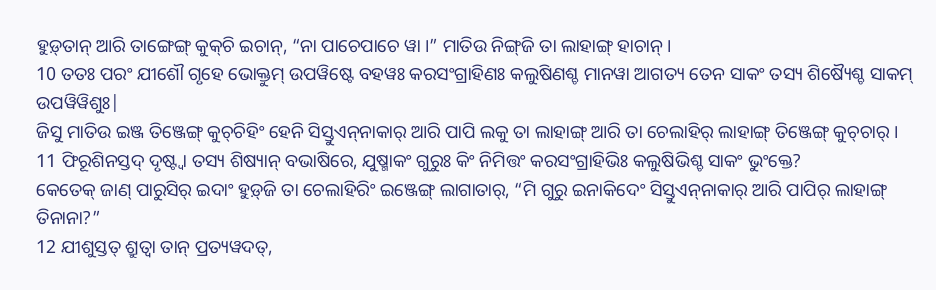ହୁଡ଼୍‌ତାନ୍‌ ଆରି ତାଙ୍ଗେଙ୍ଗ୍‌ କୁକ୍‌ଚି ଇଚାନ୍‌, “ନା ପାଚେପାଚେ ୱା ।” ମାତିଉ ନିଙ୍ଗ୍‌ଜି ତା ଲାହାଙ୍ଗ୍‌ ହାଚାନ୍‌ ।
10 ତତଃ ପରଂ ଯୀଶୌ ଗୃହେ ଭୋକ୍ତୁମ୍ ଉପୱିଷ୍ଟେ ବହୱଃ କରସଂଗ୍ରାହିଣଃ କଲୁଷିଣଶ୍ଚ ମାନୱା ଆଗତ୍ୟ ତେନ ସାକଂ ତସ୍ୟ ଶିଷ୍ୟୈଶ୍ଚ ସାକମ୍ ଉପୱିୱିଶୁଃ|
ଜିସୁ ମାତିଉ ଇଞ୍ଜ ତିଞ୍ଜେଙ୍ଗ୍‌ କୁଚ୍‌ଚିହିଂ ହେନି ସିସ୍ତୁଏନ୍‌ନାକାର୍‌ ଆରି ପାପି ଲକୁ ତା ଲାହାଙ୍ଗ୍‌ ଆରି ତା ଚେଲାହିର୍‌ ଲାହାଙ୍ଗ୍‌ ତିଞ୍ଜେଙ୍ଗ୍‌ କୁଚ୍‌ଚାର୍‌ ।
11 ଫିରୂଶିନସ୍ତଦ୍ ଦୃଷ୍ଟ୍ୱା ତସ୍ୟ ଶିଷ୍ୟାନ୍ ବଭାଷିରେ, ଯୁଷ୍ମାକଂ ଗୁରୁଃ କିଂ ନିମିତ୍ତଂ କରସଂଗ୍ରାହିଭିଃ କଲୁଷିଭିଶ୍ଚ ସାକଂ ଭୁଂକ୍ତେ?
କେତେକ୍‌ ଜାଣ୍‌ ପାରୁସିର୍‌ ଇଦାଂ ହୁଡ଼୍‌ଜି ତା ଚେଲାହିରିଂ ଇଞ୍ଜେଙ୍ଗ୍‌ ଲାଗାତାର୍‌, “ମି ଗୁରୁ ଇନାକିଦେଂ ସିସ୍ତୁଏନ୍‌ନାକାର୍‌ ଆରି ପାପିର୍‌ ଲାହାଙ୍ଗ୍‌ ତିନାନା?”
12 ଯୀଶୁସ୍ତତ୍ ଶ୍ରୁତ୍ୱା ତାନ୍ ପ୍ରତ୍ୟୱଦତ୍,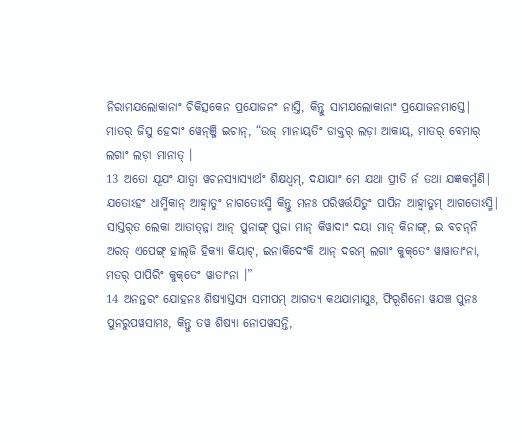ନିରାମଯଲୋକାନାଂ ଚିକିତ୍ସକେନ ପ୍ରଯୋଜନଂ ନାସ୍ତି, କିନ୍ତୁ ସାମଯଲୋକାନାଂ ପ୍ରଯୋଜନମାସ୍ତେ|
ମାତର୍‌ ଜିସୁ ହେଦାଂ ୱେନ୍‌ଞ୍ଜି ଇଚାନ୍‌, “ଉଜ୍‌ ମାନାୟ୍‌ତିଂ ଡାକ୍ତର୍‌ ଲଡ଼ା ଆକାୟ୍‌, ମାତର୍‌ ବେମାର୍‌ ଲଗାଂ ଲଡ଼ା ମାନାତ୍‌ ।
13 ଅତୋ ଯୂଯଂ ଯାତ୍ୱା ୱଚନସ୍ୟାସ୍ୟାର୍ଥଂ ଶିକ୍ଷଧ୍ୱମ୍, ଦଯାଯାଂ ମେ ଯଥା ପ୍ରୀତି ର୍ନ ତଥା ଯଜ୍ଞକର୍ମ୍ମଣି| ଯତୋଽହଂ ଧାର୍ମ୍ମିକାନ୍ ଆହ୍ୱାତୁଂ ନାଗତୋଽସ୍ମି କିନ୍ତୁ ମନଃ ପରିୱର୍ତ୍ତଯିତୁଂ ପାପିନ ଆହ୍ୱାତୁମ୍ ଆଗତୋଽସ୍ମି|
ସାସ୍ତର୍‍ତ ଲେକା ଆତାତ୍‌ନ୍ନା ଆନ୍‌ ପୁନାଙ୍ଗ୍‌ ପୁଜା ମାନ୍‌ କିୱାଦାଂ ଦୟା ମାନ୍‌ କିନାଙ୍ଗ୍‌, ଇ ବଚନ୍‌ନି ଅରତ୍‌ ଏପେଙ୍ଗ୍‌ ହାଲ୍‌ଜି ହିକ୍ୟା କିୟାଟ୍‌, ଇନାକିଦେଂକି ଆନ୍‌ ଦରମ୍‌ ଲଗାଂ କୁକ୍‌ତେଂ ୱାୱାତାଂନା, ମତର୍‌ ପାପିରିଂ କୁକ୍‌ତେଂ ୱାତାଂନା ।”
14 ଅନନ୍ତରଂ ଯୋହନଃ ଶିଷ୍ୟାସ୍ତସ୍ୟ ସମୀପମ୍ ଆଗତ୍ୟ କଥଯାମାସୁଃ, ଫିରୂଶିନୋ ୱଯଞ୍ଚ ପୁନଃ ପୁନରୁପୱସାମଃ, କିନ୍ତୁ ତୱ ଶିଷ୍ୟା ନୋପୱସନ୍ତି,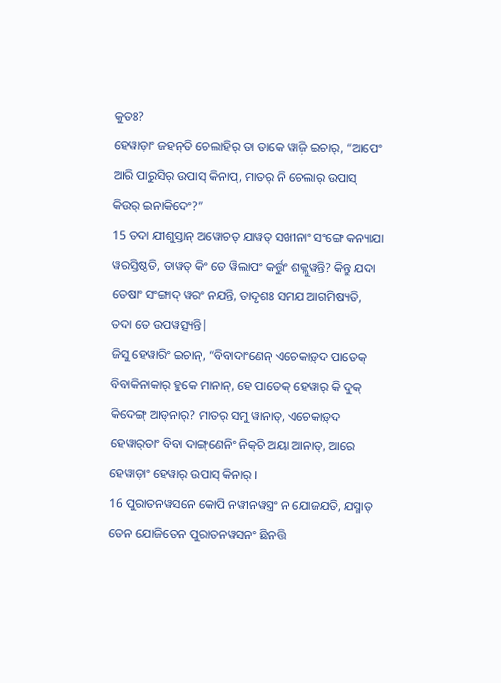କୁତଃ?
ହେୱାଡ଼ାଂ ଜହନ୍‌ତି ଚେଲାହିର୍‌ ତା ତାକେ ୱାଜ଼ି ଇଚାର୍‌, “ଆପେଂ ଆରି ପାରୁସିର୍‌ ଉପାସ୍‌ କିନାପ୍‌, ମାତର୍‌ ନି ଚେଲାର୍‌ ଉପାସ୍‌ କିଉର୍‌ ଇନାକିଦେଂ?”
15 ତଦା ଯୀଶୁସ୍ତାନ୍ ଅୱୋଚତ୍ ଯାୱତ୍ ସଖୀନାଂ ସଂଙ୍ଗେ କନ୍ୟାଯା ୱରସ୍ତିଷ୍ଠତି, ତାୱତ୍ କିଂ ତେ ୱିଲାପଂ କର୍ତ୍ତୁଂ ଶକ୍ଲୁୱନ୍ତି? କିନ୍ତୁ ଯଦା ତେଷାଂ ସଂଙ୍ଗାଦ୍ ୱରଂ ନଯନ୍ତି, ତାଦୃଶଃ ସମଯ ଆଗମିଷ୍ୟତି, ତଦା ତେ ଉପୱତ୍ସ୍ୟନ୍ତି|
ଜିସୁ ହେୱାରିଂ ଇଚାନ୍‌, “ବିବାଦାଂଣେନ୍‌ ଏଚେକାଡ଼୍‌ଦ ପାତେକ୍‌ ବିବାକିନାକାର୍‌ ହୁକେ ମାନାନ୍‌, ହେ ପାତେକ୍‌ ହେୱାର୍‌ କି ଦୁକ୍‌ କିଦେଙ୍ଗ୍‌ ଆଡ୍‌ନାର୍‌? ମାତର୍‌ ସମୁ ୱାନାତ୍‌, ଏଚେକାଡ଼୍‌ଦ ହେୱାର୍‌ତାଂ ବିବା ଦାଙ୍ଗ୍‌ଣେନିଂ ନିକ୍‌ଚି ଅୟା ଆନାତ୍‌, ଆରେ ହେୱାଡ଼ାଂ ହେୱାର୍‌ ଉପାସ୍‌ କିନାର୍‌ ।
16 ପୁରାତନୱସନେ କୋପି ନୱୀନୱସ୍ତ୍ରଂ ନ ଯୋଜଯତି, ଯସ୍ମାତ୍ ତେନ ଯୋଜିତେନ ପୁରାତନୱସନଂ ଛିନତ୍ତି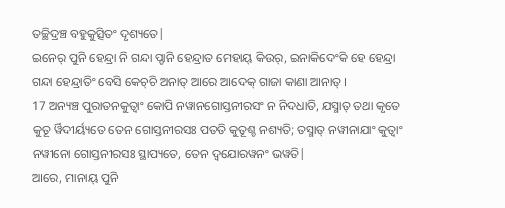ତଚ୍ଛିଦ୍ରଞ୍ଚ ବହୁକୁତ୍ସିତଂ ଦୃଶ୍ୟତେ|
ଇନେର୍‌ ପୁନି ହେନ୍ଦ୍ରା ନି ଗନ୍ଦା ପ୍ଡାନି ହେନ୍ଦ୍ରାତ ମେହାୟ୍‌ କିଉର୍‌, ଇନାକିଦେଂକି ହେ ହେନ୍ଦ୍ରା ଗନ୍ଦା ହେନ୍ଦ୍ରାତିଂ ବେସି କେଚ୍‌ଚି ଅନାତ୍‌ ଆରେ ଆଦେକ୍‌ ଗାଜା କାଣା ଆନାତ୍‌ ।
17 ଅନ୍ୟଞ୍ଚ ପୁରାତନକୁତ୍ୱାଂ କୋପି ନୱାନଗୋସ୍ତନୀରସଂ ନ ନିଦଧାତି, ଯସ୍ମାତ୍ ତଥା କୃତେ କୁତୂ ର୍ୱିଦୀର୍ୟ୍ୟତେ ତେନ ଗୋସ୍ତନୀରସଃ ପତତି କୁତୂଶ୍ଚ ନଶ୍ୟତି; ତସ୍ମାତ୍ ନୱୀନାଯାଂ କୁତ୍ୱାଂ ନୱୀନୋ ଗୋସ୍ତନୀରସଃ ସ୍ଥାପ୍ୟତେ, ତେନ ଦ୍ୱଯୋରୱନଂ ଭୱତି|
ଆରେ, ମାନାୟ୍‌ ପୁନି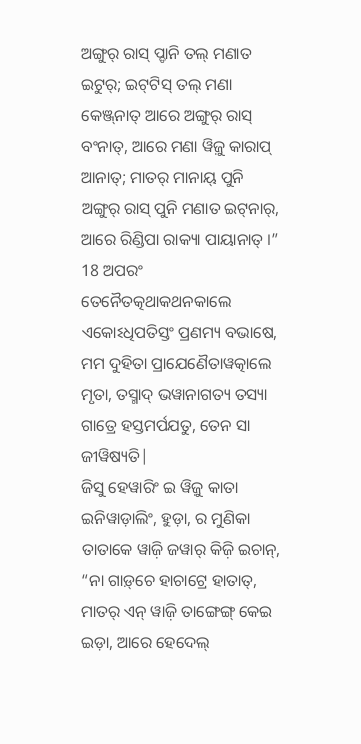ଅଙ୍ଗୁର୍‌ ରାସ୍‌ ପ୍ଡାନି ତଲ୍‌ ମଣାତ ଇଟୁର୍‌; ଇଟ୍‌ଟିସ୍‌ ତଲ୍‌ ମଣା କେଞ୍ଜ୍‌ନାତ୍‌ ଆରେ ଅଙ୍ଗୁର୍‌ ରାସ୍‌ ବଂନାତ୍‌, ଆରେ ମଣା ୱିଜ଼ୁ କାରାପ୍‌ ଆନାତ୍‌; ମାତର୍‌ ମାନାୟ୍‌ ପୁନି ଅଙ୍ଗୁର୍‌ ରାସ୍‌ ପୁନି ମଣାତ ଇଟ୍‌ନାର୍‌, ଆରେ ରିଣ୍ଡିପା ରାକ୍ୟା ପାୟାନାତ୍‍ ।”
18 ଅପରଂ ତେନୈତତ୍କଥାକଥନକାଲେ ଏକୋଽଧିପତିସ୍ତଂ ପ୍ରଣମ୍ୟ ବଭାଷେ, ମମ ଦୁହିତା ପ୍ରାଯେଣୈତାୱତ୍କାଲେ ମୃତା, ତସ୍ମାଦ୍ ଭୱାନାଗତ୍ୟ ତସ୍ୟା ଗାତ୍ରେ ହସ୍ତମର୍ପଯତୁ, ତେନ ସା ଜୀୱିଷ୍ୟତି|
ଜିସୁ ହେୱାରିଂ ଇ ୱିଜ଼ୁ କାତା ଇନିୱାଡ଼ାଲିଂ, ହୁଡ଼ା, ର ମୁଣିକା ତାତାକେ ୱାଜ଼ି ଜୱାର୍‌ କିଜ଼ି ଇଚାନ୍‌, “ନା ଗାଡ଼୍‌ଚେ ହାଚାଟ୍ରେ ହାତାତ୍‌, ମାତର୍‌ ଏନ୍‌ ୱାଜ଼ି ତାଙ୍ଗେଙ୍ଗ୍‌ କେଇ ଇଡ଼ା, ଆରେ ହେଦେଲ୍‌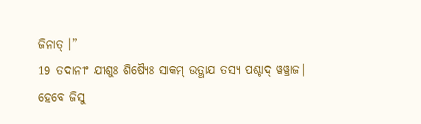ଜିନାତ୍‌ ।”
19 ତଦାନୀଂ ଯୀଶୁଃ ଶିଷ୍ୟୈଃ ସାକମ୍ ଉତ୍ଥାଯ ତସ୍ୟ ପଶ୍ଚାଦ୍ ୱୱ୍ରାଜ|
ହେବେ ଜିସୁ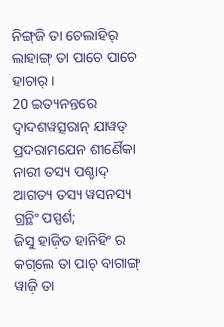ନିଙ୍ଗ୍‌ଜି ତା ଚେଲାହିର୍‌ ଲାହାଙ୍ଗ୍‌ ତା ପାଚେ ପାଚେ ହାଚାର୍‌ ।
20 ଇତ୍ୟନନ୍ତରେ ଦ୍ୱାଦଶୱତ୍ସରାନ୍ ଯାୱତ୍ ପ୍ରଦରାମଯେନ ଶୀର୍ଣୈକା ନାରୀ ତସ୍ୟ ପଶ୍ଚାଦ୍ ଆଗତ୍ୟ ତସ୍ୟ ୱସନସ୍ୟ ଗ୍ରନ୍ଥିଂ ପସ୍ପର୍ଶ;
ଜିସୁ ହାଜ଼ିତ ହାନିହିଂ ର କଗ୍‌ଲେ ତା ପାଚ୍‌ ବାଗାଙ୍ଗ୍‌ ୱାଜ଼ି ତା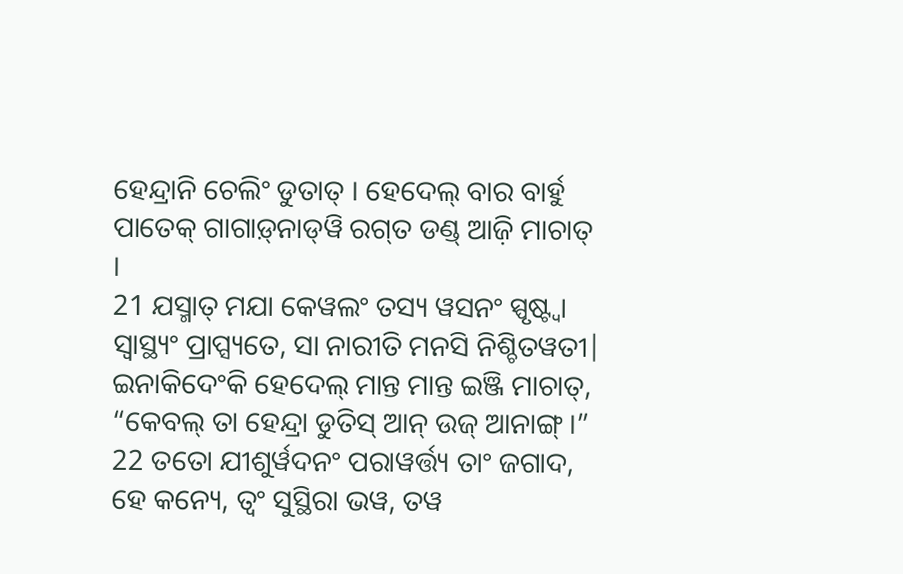ହେନ୍ଦ୍ରାନି ଚେଲିଂ ଡୁତାତ୍‌ । ହେଦେଲ୍‌ ବାର ବାର୍ହୁ ପାତେକ୍‌ ଗାଗାଡ଼୍‌ନାଡ୍‌ୱି ରଗ୍‌ତ ଡଣ୍ଡ୍‌ ଆଜ଼ି ମାଚାତ୍‌ ।
21 ଯସ୍ମାତ୍ ମଯା କେୱଲଂ ତସ୍ୟ ୱସନଂ ସ୍ପୃଷ୍ଟ୍ୱା ସ୍ୱାସ୍ଥ୍ୟଂ ପ୍ରାପ୍ସ୍ୟତେ, ସା ନାରୀତି ମନସି ନିଶ୍ଚିତୱତୀ|
ଇନାକିଦେଂକି ହେଦେଲ୍‌ ମାନ୍ତ ମାନ୍ତ ଇଞ୍ଜି ମାଚାତ୍‌, “କେବଲ୍‌ ତା ହେନ୍ଦ୍ରା ଡୁତିସ୍‌ ଆନ୍‌ ଉଜ୍‌ ଆନାଙ୍ଗ୍‌ ।”
22 ତତୋ ଯୀଶୁର୍ୱଦନଂ ପରାୱର୍ତ୍ତ୍ୟ ତାଂ ଜଗାଦ, ହେ କନ୍ୟେ, ତ୍ୱଂ ସୁସ୍ଥିରା ଭୱ, ତୱ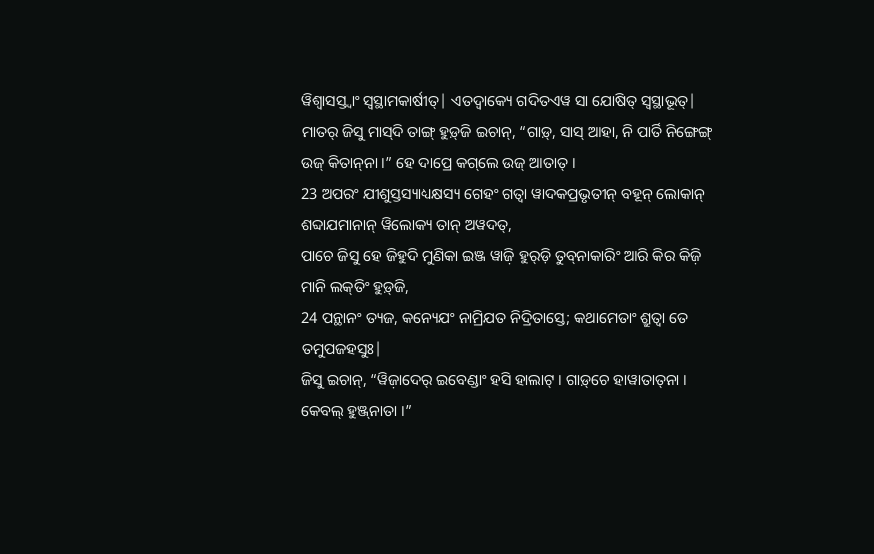ୱିଶ୍ୱାସସ୍ତ୍ୱାଂ ସ୍ୱସ୍ଥାମକାର୍ଷୀତ୍| ଏତଦ୍ୱାକ୍ୟେ ଗଦିତଏୱ ସା ଯୋଷିତ୍ ସ୍ୱସ୍ଥାଭୂତ୍|
ମାତର୍‌ ଜିସୁ ମାସ୍‌ଦି ତାଙ୍ଗ୍‌ ହୁଡ଼୍‌ଜି ଇଚାନ୍‌, “ଗାଡ଼୍‌, ସାସ୍‌ ଆହା, ନି ପାର୍ତି ନିଙ୍ଗେଙ୍ଗ୍‌ ଉଜ୍‌ କିତାନ୍‌ନା ।” ହେ ଦାପ୍ରେ କଗ୍‌ଲେ ଉଜ୍‌ ଆତାତ୍‌ ।
23 ଅପରଂ ଯୀଶୁସ୍ତସ୍ୟାଧ୍ୟକ୍ଷସ୍ୟ ଗେହଂ ଗତ୍ୱା ୱାଦକପ୍ରଭୃତୀନ୍ ବହୂନ୍ ଲୋକାନ୍ ଶବ୍ଦାଯମାନାନ୍ ୱିଲୋକ୍ୟ ତାନ୍ ଅୱଦତ୍,
ପାଚେ ଜିସୁ ହେ ଜିହୁଦି ମୁଣିକା ଇଞ୍ଜ ୱାଜ଼ି ହୁର୍‌ଡ଼ି ତୁବ୍‌ନାକାରିଂ ଆରି କିର କିଜ଼ି ମାନି ଲକ୍‌ତିଂ ହୁଡ଼୍‌ଜି,
24 ପନ୍ଥାନଂ ତ୍ୟଜ, କନ୍ୟେଯଂ ନାମ୍ରିଯତ ନିଦ୍ରିତାସ୍ତେ; କଥାମେତାଂ ଶ୍ରୁତ୍ୱା ତେ ତମୁପଜହସୁଃ|
ଜିସୁ ଇଚାନ୍‌, “ୱିଜ଼ାଦେର୍‌ ଇବେଣ୍ଡାଂ ହସି ହାଲାଟ୍‌ । ଗାଡ଼୍‌ଚେ ହାୱାତାତ୍‌ନା । କେବଲ୍‌ ହୁଞ୍ଜ୍‌ନାତା ।”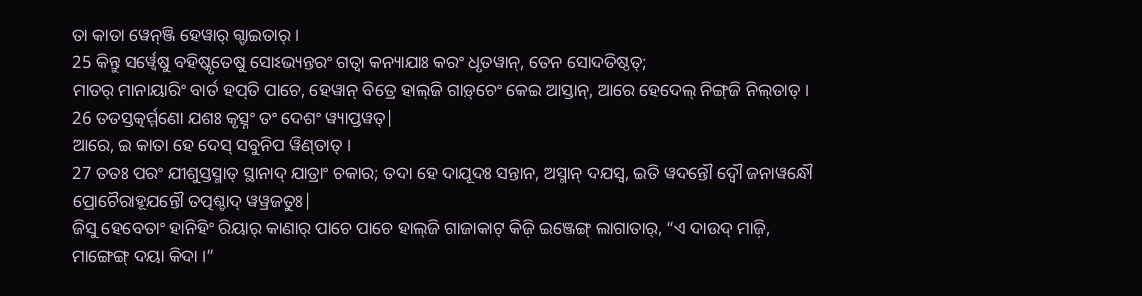ତା କାତା ୱେନ୍‌ଞ୍ଜି ହେୱାର୍‌ ଗ୍ଡାଇତାର୍‌ ।
25 କିନ୍ତୁ ସର୍ୱ୍ୱେଷୁ ବହିଷ୍କୃତେଷୁ ସୋଽଭ୍ୟନ୍ତରଂ ଗତ୍ୱା କନ୍ୟାଯାଃ କରଂ ଧୃତୱାନ୍, ତେନ ସୋଦତିଷ୍ଠତ୍;
ମାତର୍‌ ମାନାୟାରିଂ ବାର୍ତ ହପ୍‌ତି ପାଚେ, ହେୱାନ୍‌ ବିତ୍ରେ ହାଲ୍‌ଜି ଗାଡ଼୍‌ଚେଂ କେଇ ଆସ୍ତାନ୍‌, ଆରେ ହେଦେଲ୍‌ ନିଙ୍ଗ୍‌ଜି ନିଲ୍‌ତାତ୍‌ ।
26 ତତସ୍ତତ୍କର୍ମ୍ମଣୋ ଯଶଃ କୃତ୍ସ୍ନଂ ତଂ ଦେଶଂ ୱ୍ୟାପ୍ତୱତ୍|
ଆରେ, ଇ କାତା ହେ ଦେସ୍‌ ସବୁନିପ ୱିଣ୍‌ତାତ୍‌ ।
27 ତତଃ ପରଂ ଯୀଶୁସ୍ତସ୍ମାତ୍ ସ୍ଥାନାଦ୍ ଯାତ୍ରାଂ ଚକାର; ତଦା ହେ ଦାଯୂଦଃ ସନ୍ତାନ, ଅସ୍ମାନ୍ ଦଯସ୍ୱ, ଇତି ୱଦନ୍ତୌ ଦ୍ୱୌ ଜନାୱନ୍ଧୌ ପ୍ରୋଚୈରାହୂଯନ୍ତୌ ତତ୍ପଶ୍ଚାଦ୍ ୱୱ୍ରଜତୁଃ|
ଜିସୁ ହେବେତାଂ ହାନିହିଂ ରିୟାର୍‌ କାଣାର୍‌ ପାଚେ ପାଚେ ହାଲ୍‌ଜି ଗାଜାକାଟ୍‌ କିଜ଼ି ଇଞ୍ଜେଙ୍ଗ୍‌ ଲାଗାତାର୍‌, “ଏ ଦାଉଦ୍‌ ମାଜ଼ି, ମାଙ୍ଗେଙ୍ଗ୍‌ ଦୟା କିଦା ।”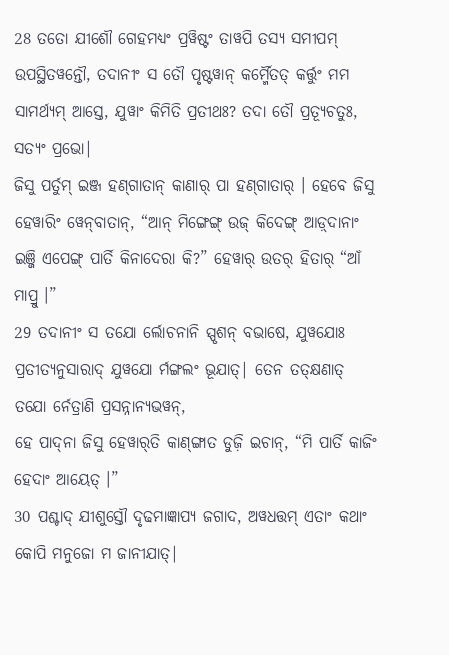28 ତତୋ ଯୀଶୌ ଗେହମଧ୍ୟଂ ପ୍ରୱିଷ୍ଟଂ ତାୱପି ତସ୍ୟ ସମୀପମ୍ ଉପସ୍ଥିତୱନ୍ତୌ, ତଦାନୀଂ ସ ତୌ ପୃଷ୍ଟୱାନ୍ କର୍ମ୍ମୈତତ୍ କର୍ତ୍ତୁଂ ମମ ସାମର୍ଥ୍ୟମ୍ ଆସ୍ତେ, ଯୁୱାଂ କିମିତି ପ୍ରତୀଥଃ? ତଦା ତୌ ପ୍ରତ୍ୟୂଚତୁଃ, ସତ୍ୟଂ ପ୍ରଭୋ|
ଜିସୁ ପର୍ତୁମ୍‌ ଇଞ୍ଜ ହଣ୍‌ଗାତାନ୍‌ କାଣାର୍‌ ପା ହଣ୍‌ଗାତାର୍‌ । ହେବେ ଜିସୁ ହେୱାରିଂ ୱେନ୍‌ବାତାନ୍‌, “ଆନ୍‌ ମିଙ୍ଗେଙ୍ଗ୍‌ ଉଜ୍‌ କିଦେଙ୍ଗ୍‌ ଆଡ଼୍‌ଦାନାଂ ଇଞ୍ଜି ଏପେଙ୍ଗ୍‌ ପାର୍ତି କିନାଦେରା କି?” ହେୱାର୍‌ ଉତର୍‌ ହିତାର୍‌ “ଆଁ ମାପ୍ରୁ ।”
29 ତଦାନୀଂ ସ ତଯୋ ର୍ଲୋଚନାନି ସ୍ପୃଶନ୍ ବଭାଷେ, ଯୁୱଯୋଃ ପ୍ରତୀତ୍ୟନୁସାରାଦ୍ ଯୁୱଯୋ ର୍ମଙ୍ଗଲଂ ଭୂଯାତ୍| ତେନ ତତ୍କ୍ଷଣାତ୍ ତଯୋ ର୍ନେତ୍ରାଣି ପ୍ରସନ୍ନାନ୍ୟଭୱନ୍,
ହେ ପାଦ୍‌ନା ଜିସୁ ହେୱାର୍‌ତି କାଣ୍‌ଙ୍ଗାତ ଡୁଜ଼ି ଇଚାନ୍‌, “ମି ପାର୍ତି କାଜିଂ ହେଦାଂ ଆୟେତ୍‌ ।”
30 ପଶ୍ଚାଦ୍ ଯୀଶୁସ୍ତୌ ଦୃଢମାଜ୍ଞାପ୍ୟ ଜଗାଦ, ଅୱଧତ୍ତମ୍ ଏତାଂ କଥାଂ କୋପି ମନୁଜୋ ମ ଜାନୀଯାତ୍|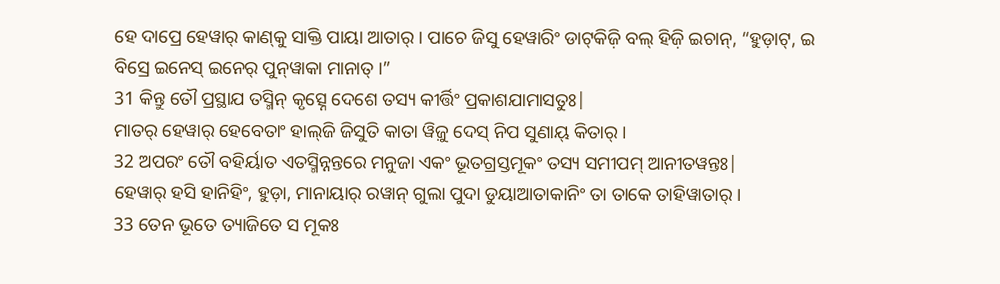ହେ ଦାପ୍ରେ ହେୱାର୍‌ କାଣ୍‌କୁ ସାକ୍ତି ପାୟା ଆତାର୍‌ । ପାଚେ ଜିସୁ ହେୱାରିଂ ଡାଟ୍‌କିଜ଼ି ବଲ୍‌ ହିଜ଼ି ଇଚାନ୍‌, “ହୁଡ଼ାଟ୍‌, ଇ ବିସ୍ରେ ଇନେସ୍‌ ଇନେର୍‌ ପୁନ୍‌ୱାକା ମାନାତ୍‌ ।”
31 କିନ୍ତୁ ତୌ ପ୍ରସ୍ଥାଯ ତସ୍ମିନ୍ କୃତ୍ସ୍ନେ ଦେଶେ ତସ୍ୟ କୀର୍ତ୍ତିଂ ପ୍ରକାଶଯାମାସତୁଃ|
ମାତର୍‌ ହେୱାର୍‌ ହେବେତାଂ ହାଲ୍‌ଜି ଜିସୁତି କାତା ୱିଜ଼ୁ ଦେସ୍‌ ନିପ ସୁଣାୟ୍‌ କିତାର୍‌ ।
32 ଅପରଂ ତୌ ବହିର୍ୟାତ ଏତସ୍ମିନ୍ନନ୍ତରେ ମନୁଜା ଏକଂ ଭୂତଗ୍ରସ୍ତମୂକଂ ତସ୍ୟ ସମୀପମ୍ ଆନୀତୱନ୍ତଃ|
ହେୱାର୍‌ ହସି ହାନିହିଂ, ହୁଡ଼ା, ମାନାୟାର୍‌ ରୱାନ୍‌ ଗୁଲା ପୁଦା ଡୁୟାଆତାକାନିଂ ତା ତାକେ ତାହିୱାତାର୍‌ ।
33 ତେନ ଭୂତେ ତ୍ୟାଜିତେ ସ ମୂକଃ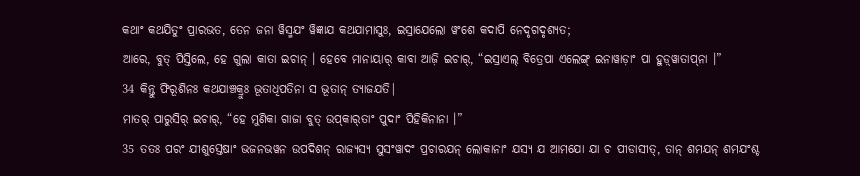କଥାଂ କଥଯିତୁଂ ପ୍ରାରଭତ, ତେନ ଜନା ୱିସ୍ମଯଂ ୱିଜ୍ଞାଯ କଥଯାମାସୁଃ, ଇସ୍ରାଯେଲୋ ୱଂଶେ କଦାପି ନେଦୃଗଦୃଶ୍ୟତ;
ଆରେ, ବୁତ୍‌ ପିସ୍ତିଲେ, ହେ ଗୁଲା କାତା ଇଚାନ୍‌ । ହେବେ ମାନାୟାର୍‌ କାବା ଆଜ଼ି ଇଚାର୍‌, “ଇସ୍ରାଏଲ୍‌ ବିତ୍ରେପା ଏଲେଙ୍ଗ୍‌ ଇନାୱାଡ଼ାଂ ପା ହୁଡ଼୍‌ୱାତାପ୍‌ନା ।”
34 କିନ୍ତୁ ଫିରୂଶିନଃ କଥଯାଞ୍ଚକ୍ରୁଃ ଭୂତାଧିପତିନା ସ ଭୂତାନ୍ ତ୍ୟାଜଯତି|
ମାତର୍‌ ପାରୁସିର୍‌ ଇଚାର୍‌, “ହେ ମୁଣିକା ‌ଗାଜା ବୁତ୍‌ ଉପ୍‌କାର୍‌ତାଂ ପୁଦାଂ ପିହିକିନାନା ।”
35 ତତଃ ପରଂ ଯୀଶୁସ୍ତେଷାଂ ଭଜନଭୱନ ଉପଦିଶନ୍ ରାଜ୍ୟସ୍ୟ ସୁସଂୱାଦଂ ପ୍ରଚାରଯନ୍ ଲୋକାନାଂ ଯସ୍ୟ ଯ ଆମଯୋ ଯା ଚ ପୀଡାସୀତ୍, ତାନ୍ ଶମଯନ୍ ଶମଯଂଶ୍ଚ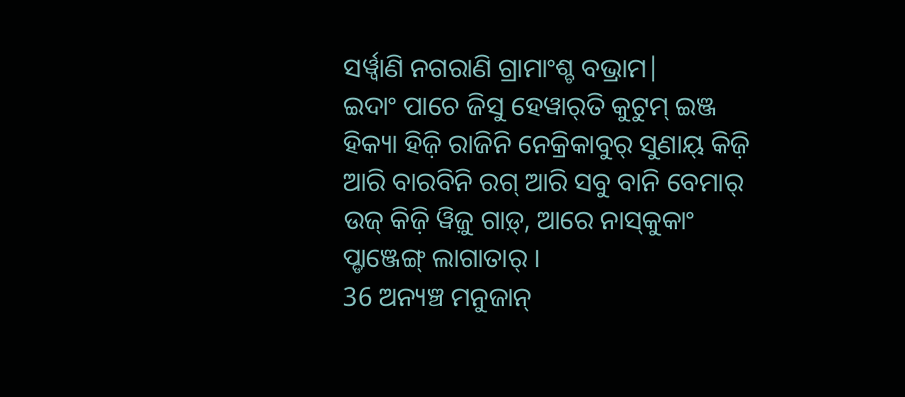ସର୍ୱ୍ୱାଣି ନଗରାଣି ଗ୍ରାମାଂଶ୍ଚ ବଭ୍ରାମ|
ଇଦାଂ ପାଚେ ଜିସୁ ହେୱାର୍‌ତି କୁଟୁମ୍‌ ଇଞ୍ଜ ହିକ୍ୟା ହିଜ଼ି ରାଜିନି ନେକ୍ରିକାବୁର୍‌ ସୁଣାୟ୍‌ କିଜ଼ି ଆରି ବାରବିନି ରଗ୍‌ ଆରି ସବୁ ବାନି ବେମାର୍‌ ଉଜ୍‌ କିଜ଼ି ୱିଜ଼ୁ ଗାଡ଼୍‌, ଆରେ ନାସ୍‌କୁକାଂ ପ୍ଡାଞ୍ଜେଙ୍ଗ୍‌ ଲାଗାତାର୍‌ ।
36 ଅନ୍ୟଞ୍ଚ ମନୁଜାନ୍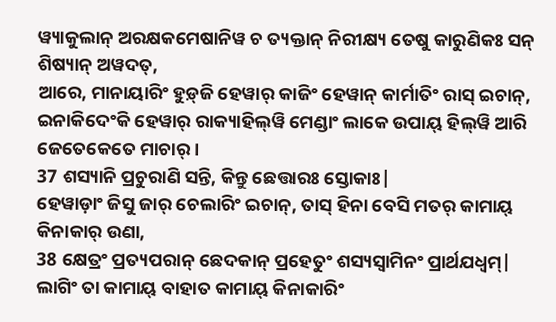ୱ୍ୟାକୁଲାନ୍ ଅରକ୍ଷକମେଷାନିୱ ଚ ତ୍ୟକ୍ତାନ୍ ନିରୀକ୍ଷ୍ୟ ତେଷୁ କାରୁଣିକଃ ସନ୍ ଶିଷ୍ୟାନ୍ ଅୱଦତ୍,
ଆରେ, ମାନାୟାରିଂ ହୁଡ଼୍‌ଜି ହେୱାର୍‌ କାଜିଂ ହେୱାନ୍‌ କାର୍ମାତିଂ ରାସ୍‌ ଇଚାନ୍‌, ଇନାକିଦେଂକି ହେୱାର୍‌ ରାକ୍ୟାହିଲ୍‌ୱି ମେଣ୍ଡାଂ ଲାକେ ଉପାୟ୍‌ ହିଲ୍‍ୱି ଆରି ଜେତେକେତେ ମାଚାର୍‌ ।
37 ଶସ୍ୟାନି ପ୍ରଚୁରାଣି ସନ୍ତି, କିନ୍ତୁ ଛେତ୍ତାରଃ ସ୍ତୋକାଃ|
ହେୱାଡ଼ାଂ ଜିସୁ ଜାର୍‌ ଚେଲାରିଂ ଇଚାନ୍‌, ତାସ୍‌ ହିନା ବେସି ମତର୍‌ କାମାୟ୍‌ କିନାକାର୍‌ ଉଣା,
38 କ୍ଷେତ୍ରଂ ପ୍ରତ୍ୟପରାନ୍ ଛେଦକାନ୍ ପ୍ରହେତୁଂ ଶସ୍ୟସ୍ୱାମିନଂ ପ୍ରାର୍ଥଯଧ୍ୱମ୍|
ଲାଗିଂ ତା କାମାୟ୍‌ ବାହାତ କାମାୟ୍‌ କିନାକାରିଂ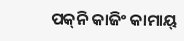ପକ୍‌ନି କାଜିଂ କାମାୟ୍‌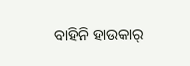ବାହିନି ହାଉକାର୍‌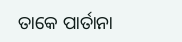ତାକେ ପାର୍ତାନା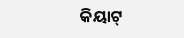କିୟାଟ୍‌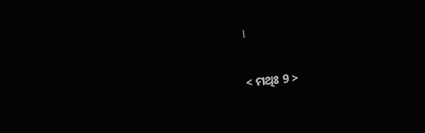।

< ମଥିଃ 9 >